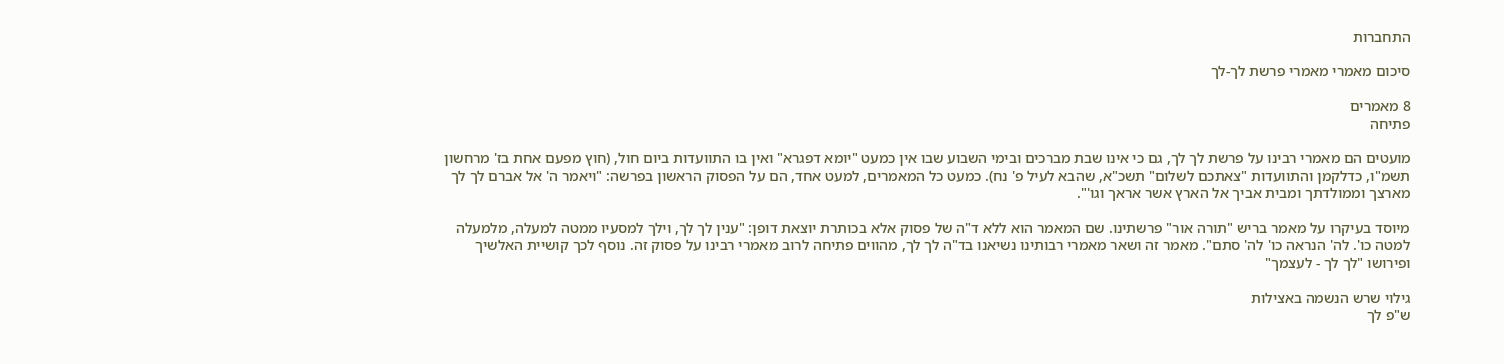התחברות

סיכום מאמרי מאמרי פרשת לך-לך

8 מאמרים
פתיחה

מועטים הם מאמרי רבינו על פרשת לך לך, גם כי אינו שבת מברכים ובימי השבוע שבו אין כמעט "יומא דפגרא" ואין בו התוועדות ביום חול, (חוץ מפעם אחת בז' מרחשון תשמ"ו, כדלקמן והתוועדות "צאתכם לשלום" תשכ"א, שהבא לעיל פ' נח). כמעט כל המאמרים, למעט אחד, הם על הפסוק הראשון בפרשה: "ויאמר ה' אל אברם לך לך מארצך וממולדתך ומבית אביך אל הארץ אשר אראך וגו'".

מיוסד בעיקרו על מאמר בריש "תורה אור" פרשתינו. שם המאמר הוא ללא ד"ה של פסוק אלא בכותרת יוצאת דופן: "ענין לך לך, וילך למסעיו ממטה למעלה, מלמעלה למטה כו'. לה' הנראה כו' לה' סתם". מאמר זה ושאר מאמרי רבותינו נשיאנו בד"ה לך לך, מהווים פתיחה לרוב מאמרי רבינו על פסוק זה. נוסף לכך קושיית האלשיך ופירושו "לך לך - לעצמך"

גילוי שרש הנשמה באצילות
ש"פ לך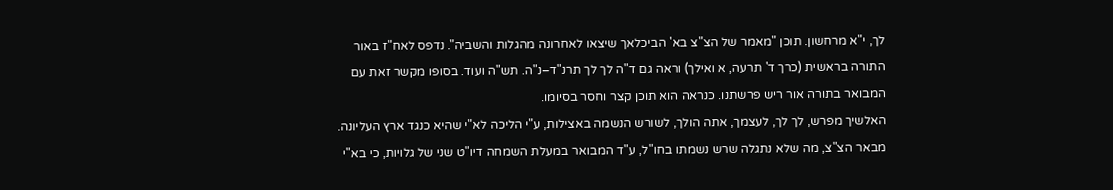לך, י"א מרחשון. תוכן "מאמר של הצ"צ בא' הביכלאך שיצאו לאחרונה מהגלות והשביה". נדפס לאח"ז באור התורה בראשית (כרך ד' תרעה, א ואילך) וראה גם ד"ה לך לך תרנ"ד–נ"ה. תש"ה ועוד. בסופו מקשר זאת עם המבואר בתורה אור ריש פרשתנו. כנראה הוא תוכן קצר וחסר בסיומו.
האלשיך מפרש, לך לך, לעצמך, אתה הולך, לשורש הנשמה באצילות, ע"י הליכה לא"י שהיא כנגד ארץ העליונה. מבאר הצ"צ, מה שלא נתגלה שרש נשמתו בחו"ל, ע"ד המבואר במעלת השמחה דיו"ט שני של גלויות, כי בא"י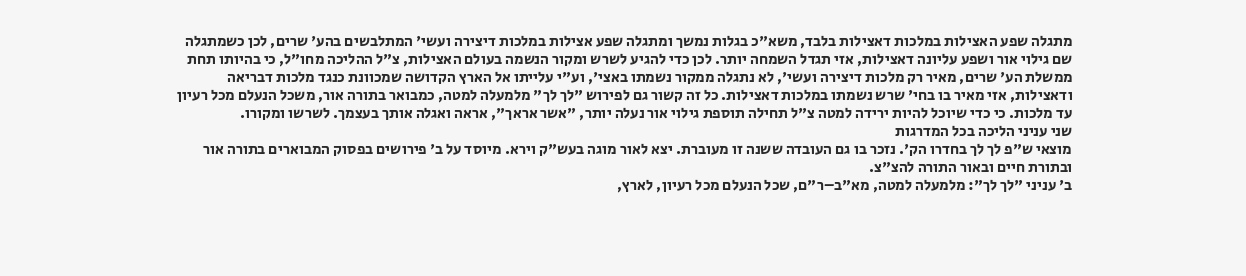מתגלה שפע האצילות במלכות דאצילות בלבד, משא"כ בגלות נמשך ומתגלה שפע אצילות במלכות דיצירה ועשי' המתלבשים בהע' שרים, לכן כשמתגלה שם גילוי אור ושפע עליונה דאצילות, אזי תגדל השמחה יותר. לכן כדי להגיע לשרש ומקור הנשמה בעולם האצילות, צ"ל ההליכה מחו"ל, כי בהיותו תחת ממשלת הע' שרים, מאיר רק מלכות דיצירה ועשי', לא נתגלה ממקור נשמתו באצי', וע"י עלייתו אל הארץ הקדושה שמכוונת כנגד מלכות דבריאה ודאצילות, אזי מאיר בו בחי' שרש נשמתו במלכות דאצילות. כל זה קשור גם לפירוש "לך לך" מלמעלה למטה, כמבואר בתורה אור, משכל הנעלם מכל רעיון עד מלכות. כי כדי שיוכל להיות ירידה למטה צ"ל תחילה תוספת גילוי אור נעלה יותר, "אשר אראך", אראה ואגלה אותך בעצמך. לשרשו ומקורו.
שני עניני הליכה בכל המדרגות
מוצאי ש"פ לך לך בחדרו הק'. נזכר בו גם העובדה ששנה זו מעוברת. יצא לאור מוגה בעש"ק וירא. מיוסד על ב' פירושים בפסוק המבוארים בתורה אור ובתורת חיים ובאור התורה להצ"צ.
ב' עניני "לך לך": מלמעלה למטה, מא"ב–ר"ם, שכל הנעלם מכל רעיון, לארץ,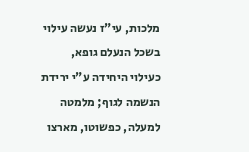מלכות, עי"ז נעשה עילוי בשכל הנעלם גופא, כעילוי היחידה ע"י ירידת הנשמה לגוף; מלמטה למעלה, כפשוטו, מארצו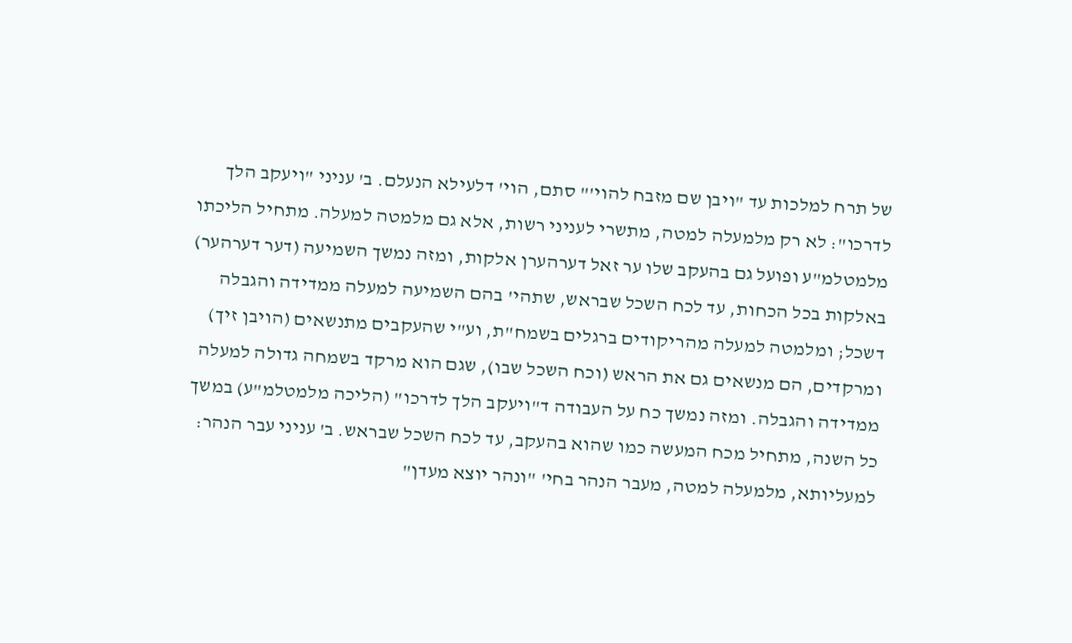של תרח למלכות עד "ויבן שם מזבח להוי'" סתם, הוי' דלעילא הנעלם. ב' עניני "ויעקב הלך לדרכו": לא רק מלמעלה למטה, מתשרי לעניני רשות, אלא גם מלמטה למעלה. מתחיל הליכתו מלמטלמ"ע ופועל גם בהעקב שלו ער זאל דערהערן אלקות, ומזה נמשך השמיעה (דער דערהער) באלקות בכל הכחות, עד לכח השכל שבראש, שתהי' בהם השמיעה למעלה ממדידה והגבלה דשכל; ומלמטה למעלה מהריקודים ברגלים בשמח"ת, וע"י שהעקבים מתנשאים (הויבן זיך) ומרקדים, הם מנשאים גם את הראש (וכח השכל שבו), שגם הוא מרקד בשמחה גדולה למעלה ממדידה והגבלה. ומזה נמשך כח על העבודה ד"ויעקב הלך לדרכו" (הליכה מלמטלמ"ע) במשך כל השנה, מתחיל מכח המעשה כמו שהוא בהעקב, עד לכח השכל שבראש. ב' עניני עבר הנהר: למעליותא, מלמעלה למטה, מעבר הנהר בחי' "ונהר יוצא מעדן"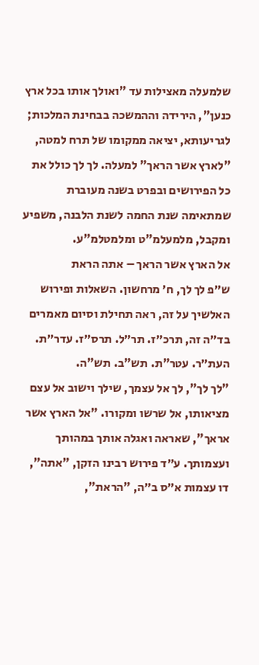שלמעלה מאצילות עד "ואולך אותו בכל ארץ כנען", הירידה וההמשכה בבחינת המלכות; לגריעותא, יציאה ממקומו של תרח למטה, "לארץ אשר הראך" למעלה. לך לך כולל את כל הפירושים ובפרט בשנה מעוברת שמתאימה שנת החמה לשנת הלבנה, משפיע ומקבל, מלמעלמ"ט ומלמטלמ"ע.
אל הארץ אשר הראך – אתה הראת
ש״פ לך לך, ח׳ מרחשון. השאלות ופירוש האלשיך על זה, ראה תחילת וסיום מאמרים בד״ה זה, תרכ״ז. תר״ל. תרס״ז. עדר״ת. העת״ר. עטר"ת. תש"ב. תש"ה.
"לך לך", לך אל עצמך, שילך וישוב אל עצם מציאותו, אל שרשו ומקורו. "אל הארץ אשר אראך", שאראה ואגלה אותך במהותך ועצמותך. ע״ד פירוש רבינו הזקן, "אתה", דו עצמות א״ס ב״ה, "הראת",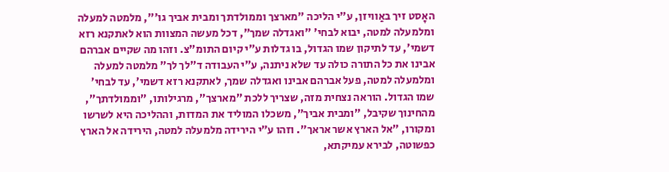האָסט זיך באַוויזן, ע"י הליכה "מארצך וממולדתך ומבית אביך גו׳", מלמטה למעלה ומלמעלה למטה, יבוא לבחי' "ואגדלה שמך", דכל מעשה המצוות הוא לאתקנא רזא דשמי׳, עד לתיקון שמו הגדול, בו גדלות ע״י קיום התומ"צ. וזהו מה שקיים אברהם אבינו את כל התורה כולה עד שלא ניתנה, ע״י העבודה ד"לך לך" מלמטה למעלה ומלמעלה למטה, פעל אברהם אבינו ואגדלה שמך, לאתקנא רזא דשמי׳, עד לבחי׳ שמו הגדול. הוראה נצחית מזה, שצריך ללכת "מארצך", מרגילותו, "וממולדתך", מהחינוך שקיבל, "ומבית אביך", משכלו המוליד את המדות, וההליכה היא לשרשו ומקורו, "אל הארץ אשר אראך". וזהו ע״י הירידה מלמעלה למטה, הירידה אל הארץ כפשוטה, לבירא עמיקתא,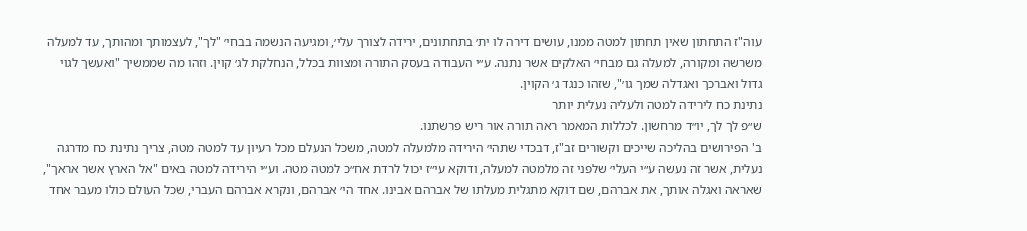עוה"ז התחתון שאין תחתון למטה ממנו, עושים דירה לו ית׳ בתחתונים, ירידה לצורך עלי׳, ומגיעה הנשמה בבחי׳ "לך", לעצמותך ומהותך, עד למעלה משרשה ומקורה, למעלה גם מבחי׳ האלקים אשר נתנה. ע״י העבודה בעסק התורה ומצוות בכלל, הנחלקת לג׳ קוין. וזהו מה שממשיך "ואעשך לגוי גדול ואברכך ואגדלה שמך גו׳", שזהו כנגד ג׳ הקוין.
נתינת כח לירידה למטה ולעליה נעלית יותר
ש״פ לך לך, יו״ד מרחשון. לכללות המאמר ראה תורה אור ריש פרשתנו.
ב' הפירושים בהליכה שייכים וקשורים זב"ז, דבכדי שתהי׳ הירידה מלמעלה למטה, משכל הנעלם מכל רעיון עד למטה מטה, צריך נתינת כח מדרגה נעלית, אשר זה נעשה ע״י העלי׳ שלפני זה מלמטה למעלה, ודוקא עי״ז יכול לרדת אח״כ למטה מטה. וע״י הירידה למטה באים "אל הארץ אשר אראך", שאראה ואגלה אותך, את אברהם, שם דוקא מתגלית מעלתו של אברהם אבינו. אחד הי׳ אברהם, ונקרא אברהם העברי, שכל העולם כולו מעבר אחד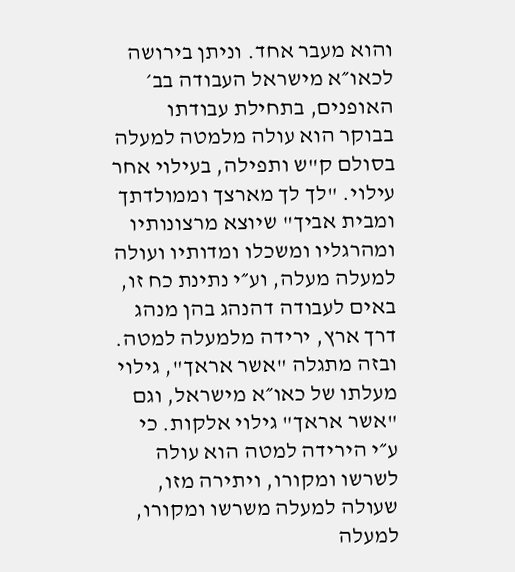והוא מעבר אחד. וניתן בירושה לכאו״א מישראל העבודה בב׳ האופנים, בתחילת עבודתו בבוקר הוא עולה מלמטה למעלה בסולם ק"ש ותפילה, בעילוי אחר עילוי. "לך לך מארצך וממולדתך ומבית אביך" שיוצא מרצונותיו ומהרגליו ומשכלו ומדותיו ועולה למעלה מעלה, וע״י נתינת כח זו, באים לעבודה דהנהג בהן מנהג דרך ארץ, ירידה מלמעלה למטה. ובזה מתגלה "אשר אראך", גילוי מעלתו של כאו״א מישראל, וגם "אשר אראך" גילוי אלקות. כי ע״י הירידה למטה הוא עולה לשרשו ומקורו, ויתירה מזו, שעולה למעלה משרשו ומקורו, למעלה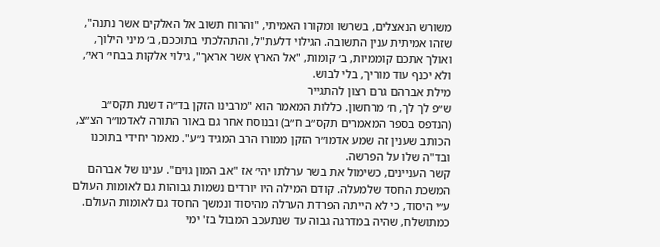משורש הנאצלים, בשרשו ומקורו האמיתי, "והרוח תשוב אל האלקים אשר נתנה", שזהו אמיתית ענין התשובה. הגילוי דלעת"ל, והתהלכתי בתוככם, ב׳ מיני הילוך, ואולך אתכם קוממיות, ב׳ קומות, "אל הארץ אשר אראך", גילוי אלקות בבחי׳ ראי׳, ולא יכנף עוד מוריך, בלי לבוש.
מילת אברהם גרם רצון להתגייר
ש״פ לך לך, ח׳ מרחשון. כללות המאמר הוא "מרבינו הזקן בד״ה דשנת תקס״ב (הנדפס בספר המאמרים תקס״ב ח״ב) ובנוסח אחר גם באור התורה לאדמו״ר הצ״צ, הכותב שענין זה שמע אדמו״ר הזקן ממורו הרב המגיד נ״ע". מאמר יחידי בתוכנו ובד"ה שלו על הפרשה.
קשר העניינים, כשימול את בשר ערלתו יהי׳ אז "אב המון גוים". ענינו של אברהם המשכת החסד שלמעלה. קודם המילה היו יורדים נשמות גבוהות גם לאומות העולם ע״י היסוד, כי לא הייתה הפרדת הערלה מהיסוד ונמשך החסד גם לאומות העולם. כמתושלח, שהיה במדרגה גבוה עד שנתעכב המבול בז' ימי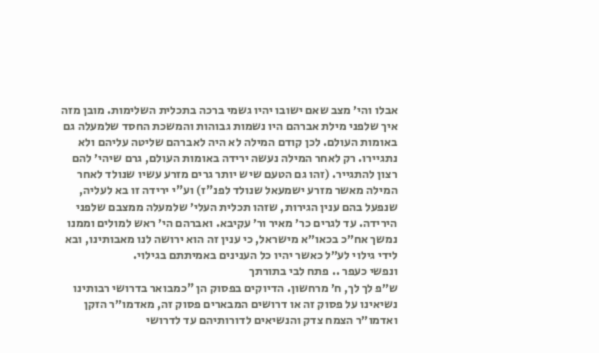אבלו והי׳ מצב שאם ישובו יהיו גשמי ברכה בתכלית השלימות. מובן מזה איך שלפני מילת אברהם היו נשמות גבוהות והמשכת החסד שלמעלה גם באומות העולם. לכן קודם המילה לא היה לאברהם שליטה עליהם ולא נתגיירו. רק לאחר המילה נעשה ירידה באומות העולם, גרם שיהי׳ להם רצון להתגייר. (זהו גם הטעם שיש יותר גרים מזרע עשיו שנולד לאחר המילה מאשר מזרע ישמעאל שנולד לפנ"ז) וע"י ירידה זו בא לעליה, שנפעל בהם ענין הגירות, שזהו תכלית העלי׳ שלמעלה ממצבם שלפני הירידה. עד לגרים כר׳ מאיר ור׳ עקיבא. ואברהם הי׳ ראש למולים וממנו נמשך אח״כ בכאו״א מישראל, כי ענין זה הוא ירושה לנו מאבותינו, ובא לידי גילוי לע״ל כאשר יהיו כל הענינים באמיתתם בגילוי.
ונפשי כעפר .. פתח לבי בתורתך
ש״פ לך לך, ח׳ מרחשון. הדיוקים בפסוק הן "כמבואר בדרושי רבותינו נשיאינו על פסוק זה או דרושים המבארים פסוק זה, מאדמו״ר הזקן ואדמו״ר הצמח צדק והנשיאים לדורותיהם עד לדרושי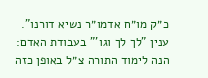כ״ק מו״ח אדמו״ר נשיא דורנו".
ענין "לך לך וגו'" בעבודת האדם: הנה לימוד התורה צ״ל באופן כזה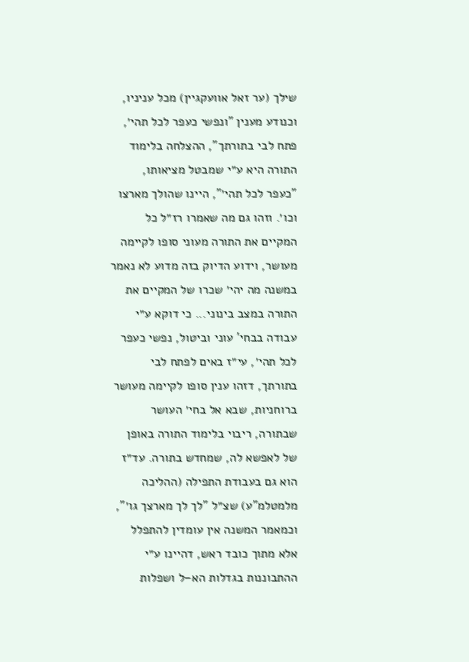שילך (ער זאל אוועקגיין) מכל עניניו, וכנודע מענין "ונפשי כעפר לכל תהי׳, פתח לבי בתורתך", ההצלחה בלימוד התורה היא ע״י שמבטל מציאותו, "כעפר לכל תהי׳", היינו שהולך מארצו וכו׳. וזהו גם מה שאמרו רז״ל כל המקיים את התורה מעוני סופו לקיימה מעושר, וידוע הדיוק בזה מדוע לא נאמר במשנה מה יהי׳ שכרו של המקיים את התורה במצב בינוני... כי דוקא ע״י עבודה בבחי' עוני וביטול, נפשי כעפר לכל תהי׳, עי״ז באים לפתח לבי בתורתך, דזהו ענין סופו לקיימה מעושר ברוחניות, שבא אל בחי׳ העושר שבתורה, ריבוי בלימוד התורה באופן של לאפשא לה, שמחדש בתורה. עד״ז הוא גם בעבודת התפילה (ההליכה מלמטלמ"ע) שצ״ל "לך לך מארצך גו׳", וכמאמר המשנה אין עומדין להתפלל אלא מתוך כובד ראש, דהיינו ע״י ההתבוננות בגדלות הא–ל ושפלות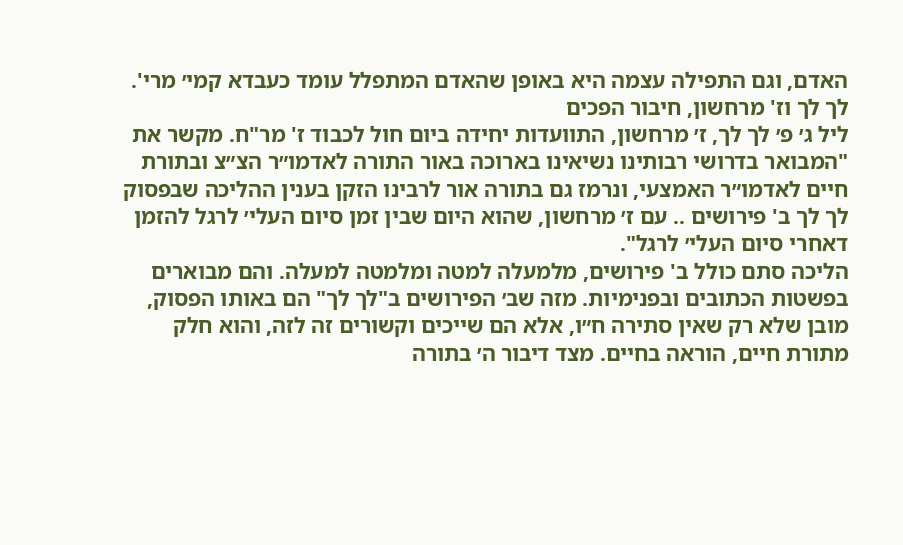האדם, וגם התפילה עצמה היא באופן שהאדם המתפלל עומד כעבדא קמי׳ מרי'.
לך לך וז' מרחשון, חיבור הפכים
ליל ג׳ פ׳ לך לך, ז׳ מרחשון, התוועדות יחידה ביום חול לכבוד ז' מר"ח. מקשר את "המבואר בדרושי רבותינו נשיאינו בארוכה באור התורה לאדמו״ר הצ״צ ובתורת חיים לאדמו״ר האמצעי, ונרמז גם בתורה אור לרבינו הזקן בענין ההליכה שבפסוק לך לך ב' פירושים .. עם ז׳ מרחשון, שהוא היום שבין זמן סיום העלי׳ לרגל להזמן דאחרי סיום העלי׳ לרגל".
הליכה סתם כולל ב' פירושים, מלמעלה למטה ומלמטה למעלה. והם מבוארים בפשטות הכתובים ובפנימיות. מזה שב׳ הפירושים ב"לך לך" הם באותו הפסוק, מובן שלא רק שאין סתירה ח״ו, אלא הם שייכים וקשורים זה לזה, והוא חלק מתורת חיים, הוראה בחיים. מצד דיבור ה׳ בתורה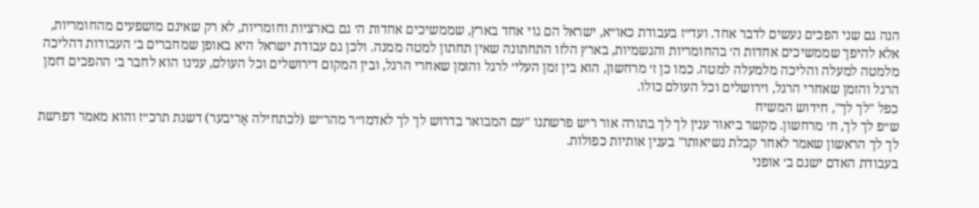הנה גם שני הפכים נעשים לדבר אחד. ועד״ז בעבודת כאו״א, ישראל הם גוי אחד בארץ, שממשיכים אחדות ה׳ גם בארציות וחומריות, לא רק שאינם מושפעים מהחומריות, אלא להיפך שממשיכים אחדות ה׳ בהחומריות והגשמיות, בארץ הלזו התחתונה שאין תחתון למטה ממנה. ולכן גם עבודת ישראל היא באופן שמחברים ב׳ העבודות דהליכה מלמטה למעלה והליכה מלמעלה למטה. כמו כן ז׳ מרחשון, הוא בין זמן העלי׳ לרגל והזמן שאחרי הרגל, ובין המקום דירושלים וכל העולם, ענינו הוא לחבר ב׳ ההפכים דזמן הרגל והזמן שאחרי הרגל, וירושלים וכל העולם כולו.
כפל "לך לך", חידוש המשיח
ש״פ לך לך, ח׳ מרחשון. מקשר ביאור ענין לך לך בתורה אור ריש פרשתנו "עם המבואר בדרוש לך לך לאדמו״ר מהר״ש (לכתחילה אַריבער) דשנת תרכ״ז והוא מאמר דפרשת לך לך הראשון שאמר לאחר קבלת נשיאותו" בענין אותיות כפולות.
בעבודת האדם ישנם ב׳ אופני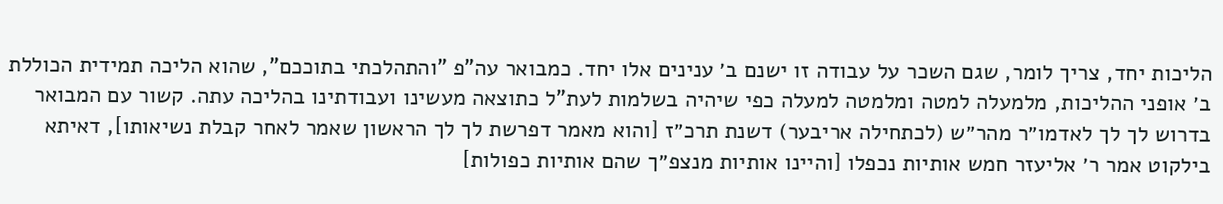הליכות יחד, צריך לומר, שגם השכר על עבודה זו ישנם ב׳ ענינים אלו יחד. כמבואר עה"פ "והתהלכתי בתוככם", שהוא הליכה תמידית הכוללת ב׳ אופני ההליכות, מלמעלה למטה ומלמטה למעלה כפי שיהיה בשלמות לעת"ל כתוצאה מעשינו ועבודתינו בהליכה עתה. קשור עם המבואר בדרוש לך לך לאדמו״ר מהר״ש (לכתחילה אריבער) דשנת תרכ״ז [והוא מאמר דפרשת לך לך הראשון שאמר לאחר קבלת נשיאותו], דאיתא בילקוט אמר ר׳ אליעזר חמש אותיות נכפלו [והיינו אותיות מנצפ״ך שהם אותיות כפולות]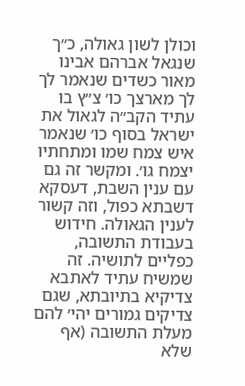וכולן לשון גאולה, כ״ך שנגאל אברהם אבינו מאור כשדים שנאמר לך לך מארצך כו׳ צ״ץ בו עתיד הקב״ה לגאול את ישראל בסוף כו׳ שנאמר איש צמח שמו ומתחתיו יצמח גו׳. ומקשר זה גם עם ענין השבת, דעסקא דשבתא כפול, וזה קשור לענין הגאולה. חידוש בעבודת התשובה, כפליים לתושיה. זה שמשיח עתיד לאתבא צדיקיא בתיובתא, שגם צדיקים גמורים יהי׳ להם מעלת התשובה (אף שלא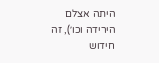היתה אצלם הירידה וכו׳), זה חידוש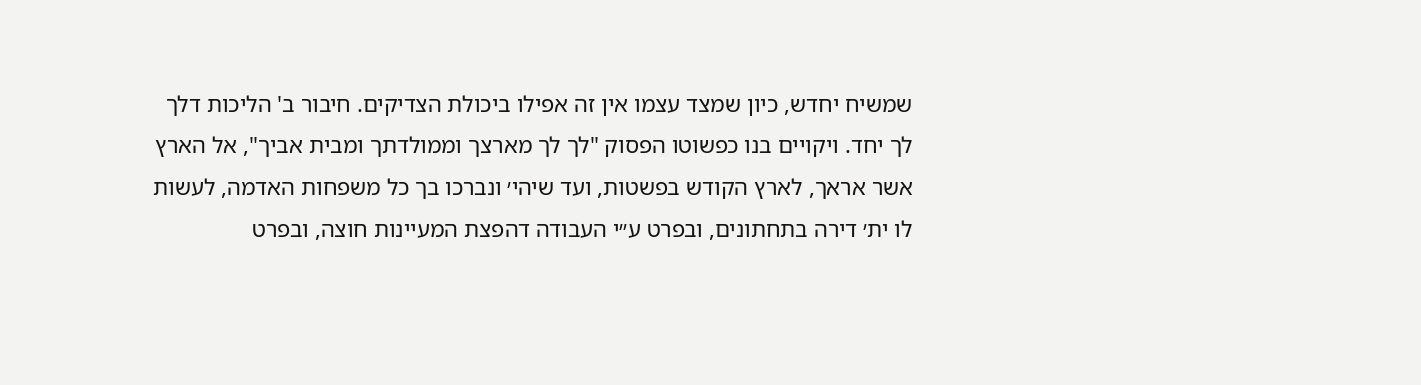שמשיח יחדש, כיון שמצד עצמו אין זה אפילו ביכולת הצדיקים. חיבור ב' הליכות דלך לך יחד. ויקויים בנו כפשוטו הפסוק "לך לך מארצך וממולדתך ומבית אביך", אל הארץ אשר אראך, לארץ הקודש בפשטות, ועד שיהי׳ ונברכו בך כל משפחות האדמה, לעשות לו ית׳ דירה בתחתונים, ובפרט ע״י העבודה דהפצת המעיינות חוצה, ובפרט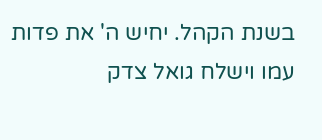בשנת הקהל. יחיש ה' את פדות עמו וישלח גואל צדק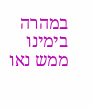במהרה בימינו ממש נאו